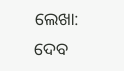ଲେଖା: ଦେବ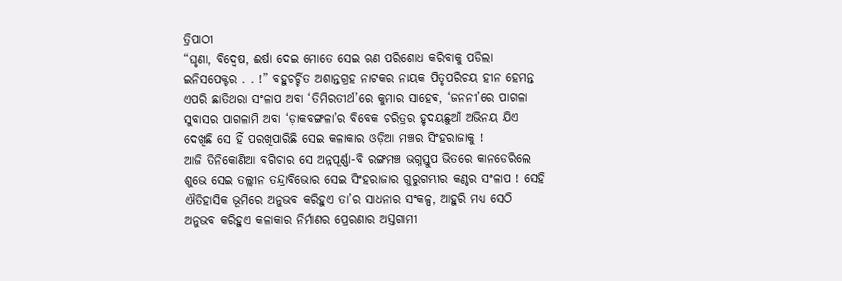ତ୍ରିପାଠୀ
“ଘୃଣା, ବିଦ୍ୱେଷ, ଈର୍ଷା ଦେଇ ମୋତେ ସେଇ ଋଣ ପରିଶୋଧ କରିବାକୁ ପଡିଲା ଇନିସପେକ୍ଟର . . !” ବହୁଚର୍ଚ୍ଚିତ ଅଶାନ୍ତଗ୍ରହ ନାଟକର ନାୟକ ପିତୃପରିଚୟ ହୀନ ହେମନ୍ତ ଏପରି ଛାତିଥରା ସଂଳାପ ଅବା ‘ତିମିରତୀର୍ଥ’ରେ କୁମାର ସାହେଵ, ‘ଜନନୀ’ରେ ପାଗଳା ସୁବାସର ପାଗଳାମି ଅବା ‘ଡ଼ାକବଙ୍ଗଳା’ର ବିବେକ ଚରିତ୍ରର ହୃଦୟଛୁଆଁ ଅଭିନୟ ଯିଏ ଦେଖିଛି ସେ ହିଁ ପରଖିପାରିଛି ସେଇ କଳାକାର ଓଡ଼ିଆ ମଞ୍ଚର ସିଂହରାଜାକୁ !
ଆଜି ତିନିକୋଣିଆ ବଗିଚାର ସେ ଅନ୍ନପୂର୍ଣ୍ଣା-ବି ରଙ୍ଗମଞ୍ଚ ଭଗ୍ନସ୍ତୁପ ଭିତରେ କାନଡେରିଲେ ଶୁଭେ ସେଇ ତଲ୍ଲୀନ ତନ୍ଦ୍ରାବିଭୋର ସେଇ ସିଂହରାଜାର ଗୁରୁଗମ୍ଭୀର କଣ୍ଠର ସଂଳାପ ! ସେହି ଐତିହାସିକ ଭୂମିରେ ଅନୁଭବ କରିହୁଏ ତା’ର ସାଧନାର ସଂକଳ୍ପ, ଆହୁରି ମଧ୍ୟ ସେଠି ଅନୁଭବ କରିହୁଏ କଳାକାର ନିର୍ମାଣର ପ୍ରେରଣାର ଅସ୍ତଗାମୀ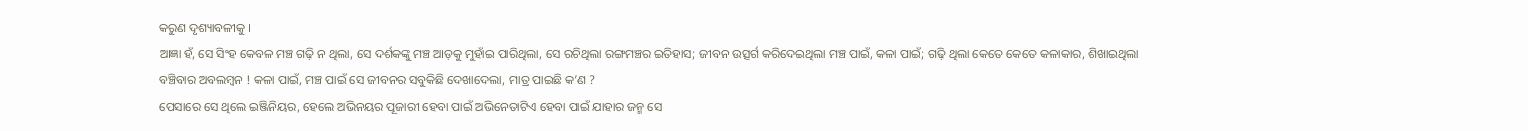କରୁଣ ଦୃଶ୍ୟାବଳୀକୁ ।
ଆଜ୍ଞା ହଁ, ସେ ସିଂହ କେବଳ ମଞ୍ଚ ଗଢ଼ି ନ ଥିଲା, ସେ ଦର୍ଶକଙ୍କୁ ମଞ୍ଚ ଆଡ଼କୁ ମୁହାଁଇ ପାରିଥିଲା, ସେ ରଚିଥିଲା ରଙ୍ଗମଞ୍ଚର ଇତିହାସ; ଜୀବନ ଉତ୍ସର୍ଗ କରିଦେଇଥିଲା ମଞ୍ଚ ପାଇଁ, କଳା ପାଇଁ; ଗଢ଼ି ଥିଲା କେତେ କେତେ କଳାକାର, ଶିଖାଇଥିଲା ବଞ୍ଚିବାର ଅବଲମ୍ବନ ! କଳା ପାଇଁ, ମଞ୍ଚ ପାଇଁ ସେ ଜୀବନର ସବୁକିଛି ଦେଖାଦେଲା, ମାତ୍ର ପାଇଛି କ’ଣ ?
ପେସାରେ ସେ ଥିଲେ ଇଞ୍ଜିନିୟର, ହେଲେ ଅଭିନୟର ପୂଜାରୀ ହେବା ପାଇଁ ଅଭିନେତାଟିଏ ହେବା ପାଇଁ ଯାହାର ଜନ୍ମ ସେ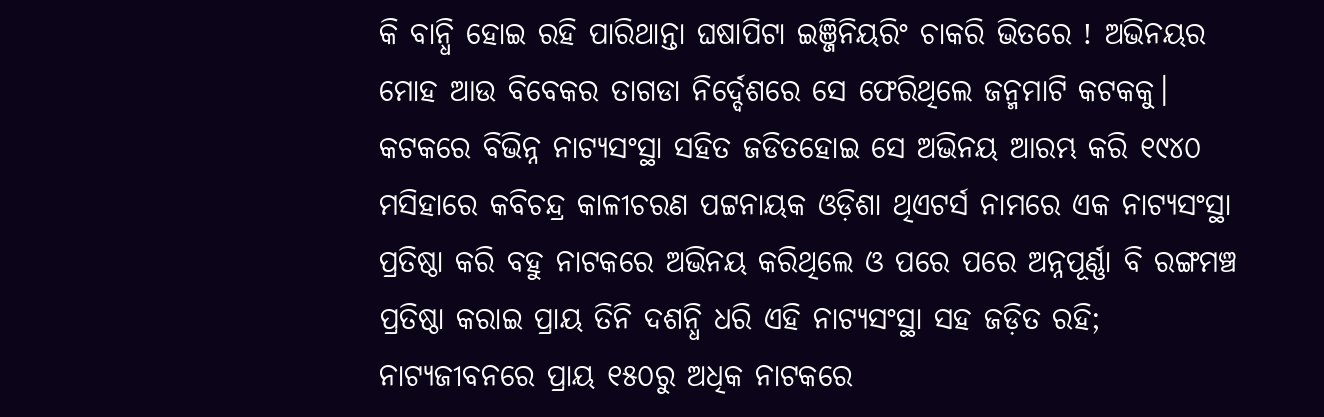କି ବାନ୍ଧି ହୋଇ ରହି ପାରିଥାନ୍ତା ଘଷାପିଟା ଇଞ୍ଜିନିୟରିଂ ଚାକରି ଭିତରେ ! ଅଭିନୟର ମୋହ ଆଉ ବିବେକର ତାଗଡା ନିର୍ଦ୍ଦେଶରେ ସେ ଫେରିଥିଲେ ଜନ୍ମମାଟି କଟକକୁ।
କଟକରେ ବିଭିନ୍ନ ନାଟ୍ୟସଂସ୍ଥା ସହିତ ଜଡିତହୋଇ ସେ ଅଭିନୟ ଆରମ୍ଭ କରି ୧୯୪୦ ମସିହାରେ କବିଚନ୍ଦ୍ର କାଳୀଚରଣ ପଟ୍ଟନାୟକ ଓଡ଼ିଶା ଥିଏଟର୍ସ ନାମରେ ଏକ ନାଟ୍ୟସଂସ୍ଥା ପ୍ରତିଷ୍ଠା କରି ବହୁ ନାଟକରେ ଅଭିନୟ କରିଥିଲେ ଓ ପରେ ପରେ ଅନ୍ନପୂର୍ଣ୍ଣା ବି ରଙ୍ଗମଞ୍ଚ ପ୍ରତିଷ୍ଠା କରାଇ ପ୍ରାୟ ତିନି ଦଶନ୍ଧି ଧରି ଏହି ନାଟ୍ୟସଂସ୍ଥା ସହ ଜଡ଼ିତ ରହି; ନାଟ୍ୟଜୀବନରେ ପ୍ରାୟ ୧୫୦ରୁ ଅଧିକ ନାଟକରେ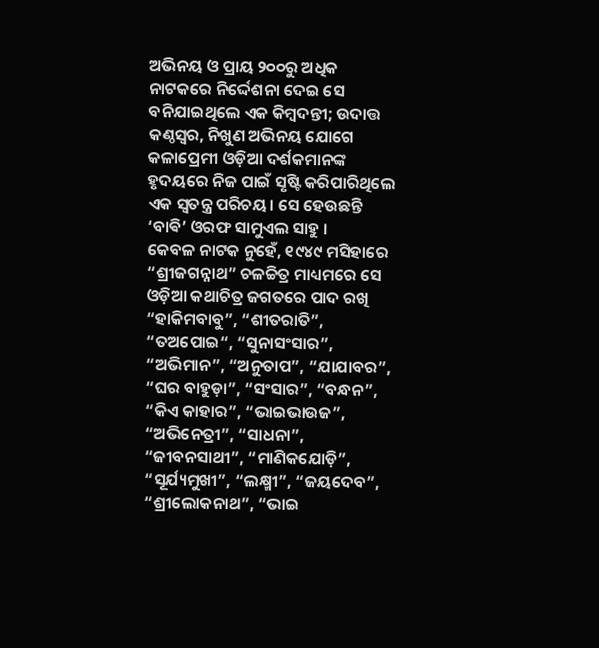ଅଭିନୟ ଓ ପ୍ରାୟ ୨୦୦ରୁ ଅଧିକ ନାଟକରେ ନିର୍ଦ୍ଦେଶନା ଦେଇ ସେ ବନିଯାଇଥିଲେ ଏକ କିମ୍ବଦନ୍ତୀ; ଉଦାତ୍ତ କଣ୍ଠସ୍ୱର, ନିଖୁଣ ଅଭିନୟ ଯୋଗେ କଳାପ୍ରେମୀ ଓଡ଼ିଆ ଦର୍ଶକମାନଙ୍କ ହୃଦୟରେ ନିଜ ପାଇଁ ସୃଷ୍ଟି କରିପାରିଥିଲେ ଏକ ସ୍ବତନ୍ତ୍ର ପରିଚୟ। ସେ ହେଉଛନ୍ତି ‘ବାଵି’ ଓରଫ ସାମୁଏଲ ସାହୁ ।
କେବଳ ନାଟକ ନୁହେଁ, ୧୯୪୯ ମସିହାରେ “ଶ୍ରୀଜଗନ୍ନାଥ” ଚଳଚ୍ଚିତ୍ର ମାଧ୍ୟମରେ ସେ ଓଡ଼ିଆ କଥାଚିତ୍ର ଜଗତରେ ପାଦ ରଖି “ହାକିମବାବୁ”, “ଶୀତରାତି”, “ତଅପୋଇ“, “ସୁନାସଂସାର”, “ଅଭିମାନ”, “ଅନୁତାପ”, “ଯାଯାବର”, “ଘର ବାହୁଡ଼ା”, “ସଂସାର”, “ବନ୍ଧନ”, “କିଏ କାହାର”, “ଭାଇଭାଉଜ”, “ଅଭିନେତ୍ରୀ”, “ସାଧନା”, “ଜୀବନସାଥୀ”, “ମାଣିକଯୋଡ଼ି”, “ସୂର୍ଯ୍ୟମୁଖୀ”, “ଲକ୍ଷ୍ମୀ”, “ଜୟଦେବ”, “ଶ୍ରୀଲୋକନାଥ”, “ଭାଇ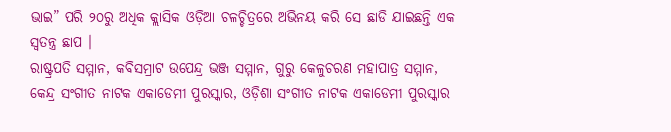ଭାଇ” ପରି ୨୦ରୁ ଅଧିକ କ୍ଲାସିକ ଓଡ଼ିଆ ଚଳଚ୍ଚିତ୍ରରେ ଅଭିନୟ କରି ସେ ଛାଡି ଯାଇଛନ୍ତି ଏକ ସ୍ବତନ୍ତ୍ର ଛାପ ।
ରାଷ୍ଟ୍ରପତି ସମ୍ମାନ, କବିସମ୍ରାଟ ଉପେନ୍ଦ୍ର ଭଞ୍ଜ ସମ୍ମାନ, ଗୁରୁ କେଳୁଚରଣ ମହାପାତ୍ର ସମ୍ମାନ, କେନ୍ଦ୍ର ସଂଗୀତ ନାଟକ ଏକାଡେମୀ ପୁରସ୍କାର, ଓଡ଼ିଶା ସଂଗୀତ ନାଟକ ଏକାଡେମୀ ପୁରସ୍କାର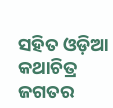ସହିତ ଓଡ଼ିଆ କଥାଚିତ୍ର ଜଗତର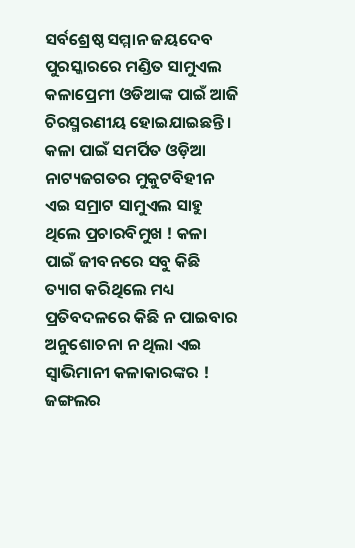ସର୍ବଶ୍ରେଷ୍ଠ ସମ୍ମାନ ଜୟଦେବ ପୁରସ୍କାରରେ ମଣ୍ଡିତ ସାମୁଏଲ କଳାପ୍ରେମୀ ଓଡିଆଙ୍କ ପାଇଁ ଆଜି ଚିରସ୍ମରଣୀୟ ହୋଇଯାଇଛନ୍ତି ।
କଳା ପାଇଁ ସମର୍ପିତ ଓଡ଼ିଆ ନାଟ୍ୟଜଗତର ମୁକୁଟବିହୀନ ଏଇ ସମ୍ରାଟ ସାମୁଏଲ ସାହୁ ଥିଲେ ପ୍ରଚାରବିମୁଖ ! କଳା ପାଇଁ ଜୀବନରେ ସବୁ କିଛି ତ୍ୟାଗ କରିଥିଲେ ମଧ୍ୟ ପ୍ରତିବଦଳରେ କିଛି ନ ପାଇବାର ଅନୁଶୋଚନା ନ ଥିଲା ଏଇ ସ୍ବାଭିମାନୀ କଳାକାରଙ୍କର ! ଜଙ୍ଗଲର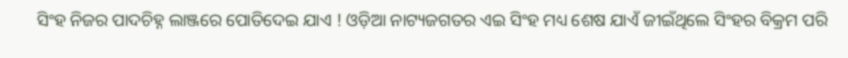ସିଂହ ନିଜର ପାଦଚିହ୍ନ ଲାଞ୍ଜରେ ପୋତିଦେଇ ଯାଏ ! ଓଡ଼ିଆ ନାଟ୍ୟଜଗତର ଏଇ ସିଂହ ମଧ୍ୟ ଶେଷ ଯାଏଁ ଜୀଇଁଥିଲେ ସିଂହର ବିକ୍ରମ ପରି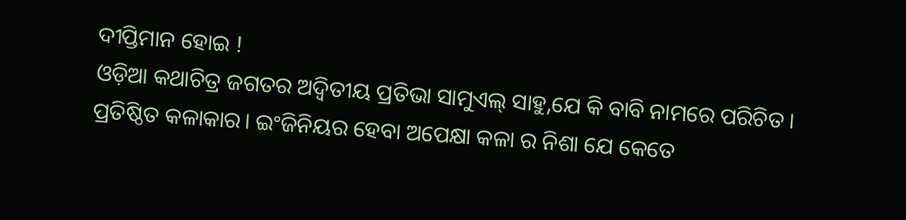ଦୀପ୍ତିମାନ ହୋଇ !
ଓଡ଼ିଆ କଥାଚିତ୍ର ଜଗତର ଅଦ୍ୱିତୀୟ ପ୍ରତିଭା ସାମୁଏଲ୍ ସାହୁ,ଯେ କି ବାବି ନାମରେ ପରିଚିତ । ପ୍ରତିଷ୍ଠିତ କଳାକାର। ଇଂଜିନିୟର ହେବା ଅପେକ୍ଷା କଳା ର ନିଶା ଯେ କେତେ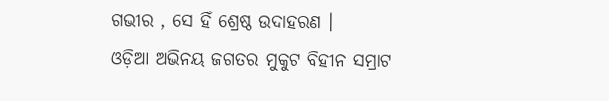ଗଭୀର , ସେ ହିଁ ଶ୍ରେଷ୍ଠ ଉଦାହରଣ ।
ଓଡ଼ିଆ ଅଭିନୟ ଜଗତର ମୁକୁଟ ବିହୀନ ସମ୍ରାଟ